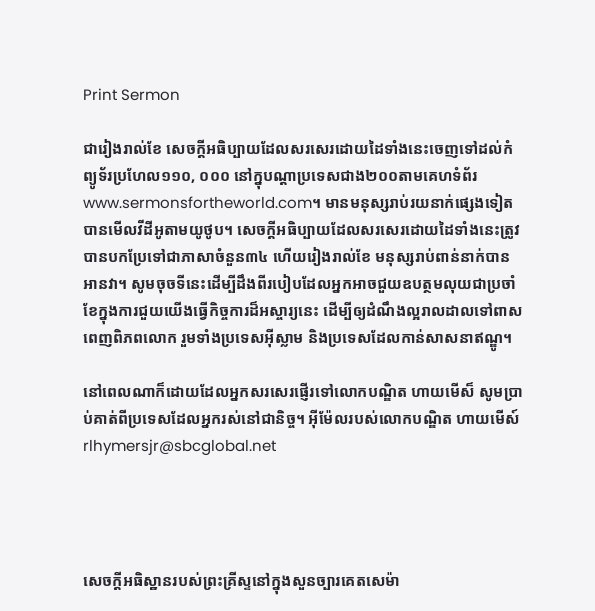Print Sermon

ជារៀងរាល់ខែ សេចក្ដីអធិប្បាយដែលសរសេរដោយដៃទាំងនេះចេញទៅដល់កំព្យូទ័រប្រហែល១១០, ០០០ នៅក្នុបណ្ដាប្រទេសជាង២០០តាមគេហទំព័រwww.sermonsfortheworld.com។ មានមនុស្សរាប់រយនាក់ផ្សេងទៀតបានមើលវីដីអូតាមយូថូប។ សេចក្ដីអធិប្បាយដែលសរសេរដោយដៃទាំងនេះត្រូវបានបកប្រែទៅជាភាសាចំនួន៣៤ ហើយរៀងរាល់ខែ មនុស្សរាប់ពាន់នាក់បានអានវា។ សូមចុចទីនេះដើម្បីដឹងពីរបៀបដែលអ្នកអាចជួយឧបត្ថមលុយជាប្រចាំខែក្នុងការជួយយើងធ្វើកិច្ចការដ៏អស្ចារ្យនេះ ដើម្បីឲ្យដំណឹងល្អរាលដាលទៅពាសពេញពិភពលោក រួមទាំងប្រទេសអ៊ីស្លាម និងប្រទេសដែលកាន់សាសនាឥណ្ឌូ។

នៅពេលណាក៏ដោយដែលអ្នកសរសេរផ្ញើរទៅលោកបណ្ឌិត ហាយមើស៏ សូមប្រាប់គាត់ពីប្រទេសដែលអ្នករស់នៅជានិច្ច។ អ៊ីម៉ែលរបស់លោកបណ្ឌិត ហាយមើស៍rlhymersjr@sbcglobal.net




សេចក្ដីអធិស្ឋានរបស់ព្រះគ្រីស្ទនៅក្នុងសួនច្បារគេតសេម៉ា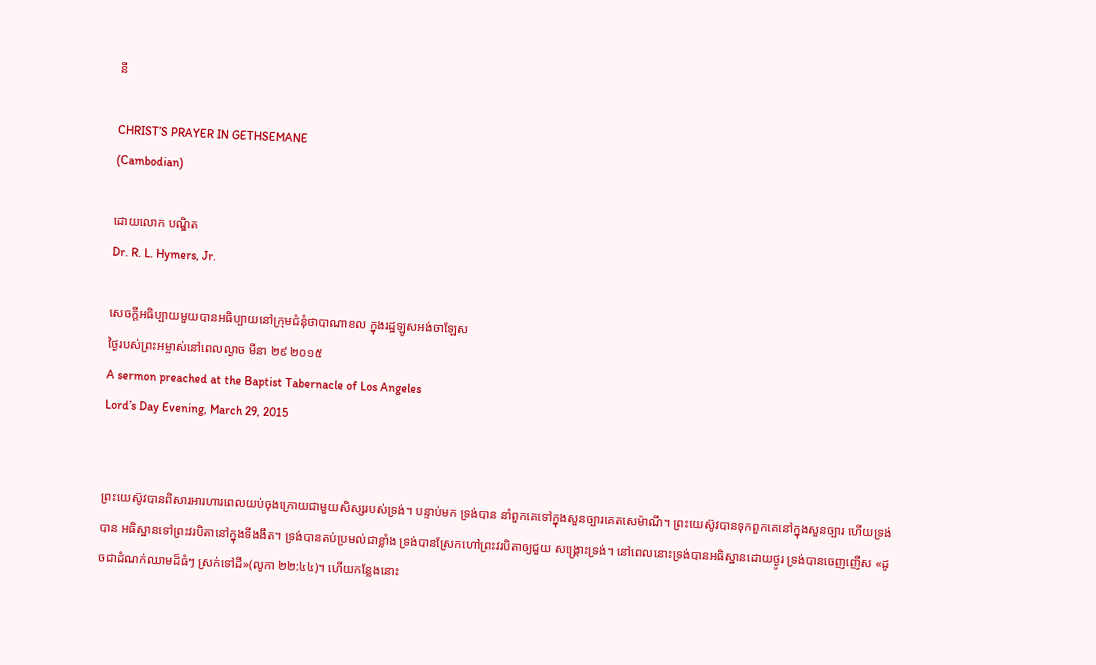នី

CHRIST’S PRAYER IN GETHSEMANE
(Cambodian)

ដោយលោក បណ្ឌិត
Dr. R. L. Hymers, Jr.

សេចក្ដីអធិប្បាយមួយបានអធិប្បាយនៅក្រុមជំនុំថាបាណាខល ក្នុងរដ្ឋឡូសអង់ចាឡែស
ថ្ងៃរបស់ព្រះអម្ចាស់នៅពេលល្ងាច មីនា ២៩ ២០១៥
A sermon preached at the Baptist Tabernacle of Los Angeles
Lord’s Day Evening, March 29, 2015


ព្រះយេស៊ូវបានពិសារអារហារពេលយប់ចុងក្រោយជាមួយសិស្សរបស់ទ្រង់។ បន្ទាប់មក ទ្រង់បាន នាំពួកគេទៅក្នុងសួនច្បារគេតសេម៉ាណី។ ព្រះយេស៊ូវបានទុកពួកគេនៅក្នុងសួនច្បារ ហើយទ្រង់បាន អធិស្ឋានទៅព្រះវរបិតានៅក្នុងទីងងឹត។ ទ្រង់បានតប់ប្រមល់ជាខ្លាំង ទ្រង់បានស្រែកហៅព្រះវរបិតាឲ្យជួយ សង្រ្គោះទ្រង់។ នៅពេលនោះទ្រង់បានអធិស្ឋានដោយថ្ងូរ ទ្រង់បានចេញញើស «ដូចជាដំណក់ឈាមដ៏ធំៗ ស្រក់ទៅដី»(លូកា ២២:៤៤)។ ហើយកន្លែងនោះ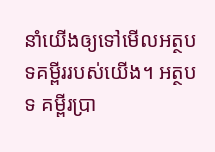នាំយើងឲ្យទៅមើលអត្ថបទគម្ពីររបស់យើង។ អត្ថបទ គម្ពីរប្រា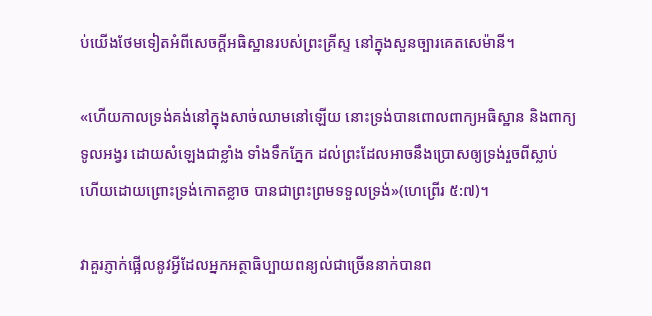ប់យើងថែមទៀតអំពីសេចក្ដីអធិស្ឋានរបស់ព្រះគ្រីស្ទ នៅក្នុងសួនច្បារគេតសេម៉ានី។

«ហើយកាលទ្រង់គង់នៅក្នុងសាច់ឈាមនៅឡើយ នោះទ្រង់បានពោលពាក្យអធិស្ឋាន និងពាក្យទូលអង្វរ ដោយសំឡេងជាខ្លាំង ទាំងទឹកភ្នែក ដល់ព្រះដែលអាចនឹងប្រោសឲ្យទ្រង់រួចពីស្លាប់ ហើយដោយព្រោះទ្រង់កោតខ្លាច បានជាព្រះព្រមទទួលទ្រង់»(ហេព្រើរ ៥:៧)។

វាគួរភ្ញាក់ផ្អើលនូវអ្វីដែលអ្នកអត្ថាធិប្បាយពន្យល់ជាច្រើននាក់បានព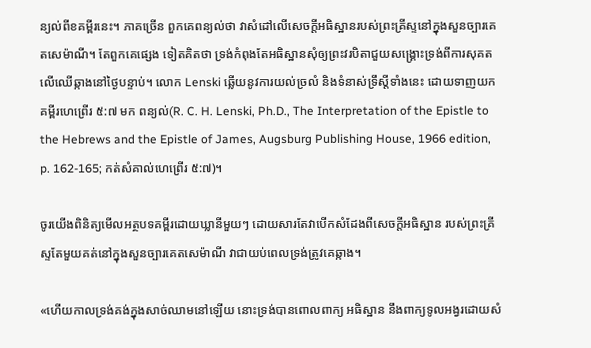ន្យល់ពីខគម្ពីរនេះ។ ភាគច្រើន ពួកគេពន្យល់ថា វាសំដៅលើសេចក្ដីអធិស្ឋានរបស់ព្រះគ្រីស្ទនៅក្នុងសួនច្បារគេតសេម៉ាណី។ តែពួកគេផ្សេង ទៀតគិតថា ទ្រង់កំពុងតែអធិស្ឋានសុំឲ្យព្រះវរបិតាជួយសង្រ្គោះទ្រង់ពីការសុគតលើឈើឆ្កាងនៅថ្ងៃបន្ទាប់។ លោក Lenski ឆ្លើយនូវការយល់ច្រលំ និងទំនាស់ទ្រឹស្ដីទាំងនេះ ដោយទាញយកគម្ពីរហេព្រើរ ៥:៧ មក ពន្យល់(R. C. H. Lenski, Ph.D., The Interpretation of the Epistle to the Hebrews and the Epistle of James, Augsburg Publishing House, 1966 edition, p. 162-165; កត់សំគាល់ហេព្រើរ ៥:៧)។

ចូរយើងពិនិត្យមើលអត្ថបទគម្ពីរដោយឃ្លានីមួយៗ ដោយសារតែវាបើកសំដែងពីសេចក្ដីអធិស្ឋាន របស់ព្រះគ្រីស្ទតែមួយគត់នៅក្នុងសួនច្បារគេតសេម៉ាណី វាជាយប់ពេលទ្រង់ត្រូវគេឆ្កាង។

«ហើយកាលទ្រង់គង់ក្នុងសាច់ឈាមនៅឡើយ នោះទ្រង់បានពោលពាក្យ អធិស្ឋាន នឹងពាក្យទូលអង្វរដោយសំ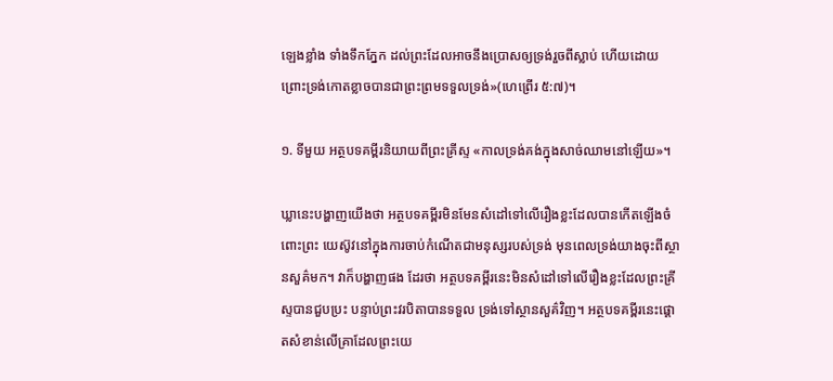ឡេងខ្លាំង ទាំងទឹកភ្នែក ដល់ព្រះដែលអាចនឹងប្រោសឲ្យទ្រង់រួចពីស្លាប់ ហើយដោយព្រោះទ្រង់កោតខ្លាចបានជាព្រះព្រមទទួលទ្រង់»(ហេព្រើរ ៥:៧)។

១. ទីមួយ អត្ថបទគម្ពីរនិយាយពីព្រះគ្រីស្ទ «កាលទ្រង់គង់ក្នុងសាច់ឈាមនៅឡើយ»។

ឃ្លានេះបង្ហាញយើងថា អត្ថបទគម្ពីរមិនមែនសំដៅទៅលើរឿងខ្លះដែលបានកើតឡើងចំពោះព្រះ យេស៊ូវនៅក្នុងការចាប់កំណើតជាមនុស្សរបស់ទ្រង់ មុនពេលទ្រង់យាងចុះពីស្ថានសួគ៌មក។ វាក៏បង្ហាញផង ដែរថា អត្ថបទគម្ពីរនេះមិនសំដៅទៅលើរឿងខ្លះដែលព្រះគ្រីស្ទបានជួបប្រះ បន្ទាប់ព្រះវរបិតាបានទទួល ទ្រង់ទៅស្ថានសួគ៌វិញ។ អត្ថបទគម្ពីរនេះផ្ដោតសំខាន់លើគ្រាដែលព្រះយេ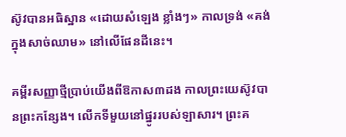ស៊ូវបានអធិស្ឋាន «ដោយសំឡេង ខ្លាំងៗ» កាលទ្រង់ «គង់ក្នុងសាច់ឈាម» នៅលើផែនដីនេះ។

គម្ពីរសញ្ញាថ្មីប្រាប់យើងពីឱកាស៣ដង កាលព្រះយេស៊ូវបានព្រះកន្សែង។ លើកទីមួយនៅផ្នូររបស់ឡាសារ។ ព្រះគ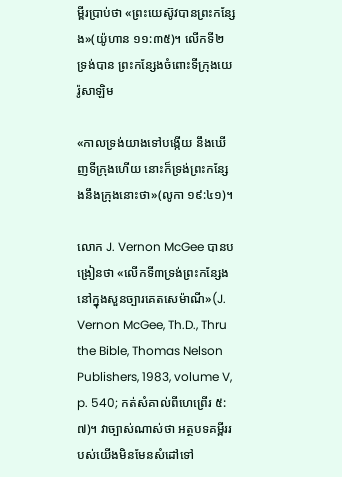ម្ពីរប្រាប់ថា «ព្រះយេស៊ូវបានព្រះកន្សែង»(យ៉ូហាន ១១:៣៥)។ លើកទី២ ទ្រង់បាន ព្រះកន្សែងចំពោះទីក្រុងយេរ៉ូសាឡិម

«កាលទ្រង់យាងទៅបង្កើយ នឹងឃើញទីក្រុងហើយ នោះក៏ទ្រង់ព្រះកន្សែងនឹងក្រុងនោះថា»(លូកា ១៩:៤១)។

លោក J. Vernon McGee បានបង្រៀនថា «លើកទី៣ទ្រង់ព្រះកន្សែងនៅក្នុងសួនច្បារគេតសេម៉ាណី»(J. Vernon McGee, Th.D., Thru the Bible, Thomas Nelson Publishers, 1983, volume V, p. 540; កត់សំគាល់ពីហេព្រើរ ៥:៧)។ វាច្បាស់ណាស់ថា អត្ថបទគម្ពីររបស់យើងមិនមែនសំដៅទៅ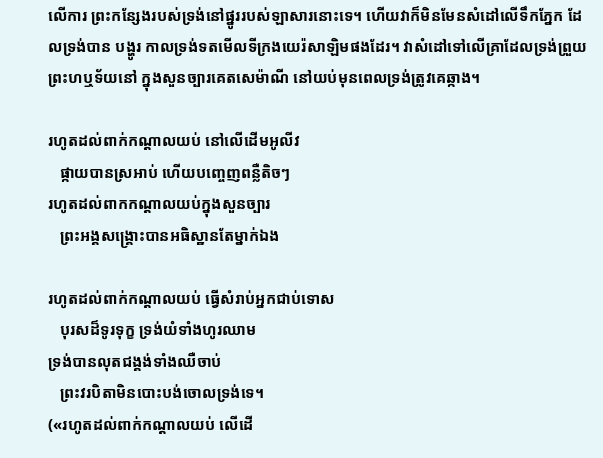លើការ ព្រះកន្សែងរបស់ទ្រង់នៅផ្នូររបស់ឡាសារនោះទេ។ ហើយវាក៏មិនមែនសំដៅលើទឹកភ្នែក ដែលទ្រង់បាន បង្ហូរ កាលទ្រង់ទតមើលទីក្រងយេរ៉សាឡិមផងដែរ។ វាសំដៅទៅលើគ្រាដែលទ្រង់ព្រួយព្រះហឬទ័យនៅ ក្នុងសួនច្បារគេតសេម៉ាណី នៅយប់មុនពេលទ្រង់ត្រូវគេឆ្កាង។

រហូតដល់ពាក់កណ្ដាលយប់ នៅលើដើមអូលីវ
   ផ្កាយបានស្រអាប់ ហើយបញ្ចេញពន្លឺតិចៗ
រហូតដល់ពាកកណ្ដាលយប់ក្នុងសួនច្បារ
   ព្រះអង្គសង្រ្គោះបានអធិស្ឋានតែម្នាក់ឯង

រហូតដល់ពាក់កណ្ដាលយប់ ធ្វើសំរាប់អ្នកជាប់ទោស
   បុរសដ៏ទូរទុក្ខ ទ្រង់យំទាំងហូរឈាម
ទ្រង់បានលុតជង្គង់ទាំងឈឺចាប់
   ព្រះវរបិតាមិនបោះបង់ចោលទ្រង់ទេ។
(«រហូតដល់ពាក់កណ្ដាលយប់ លើដើ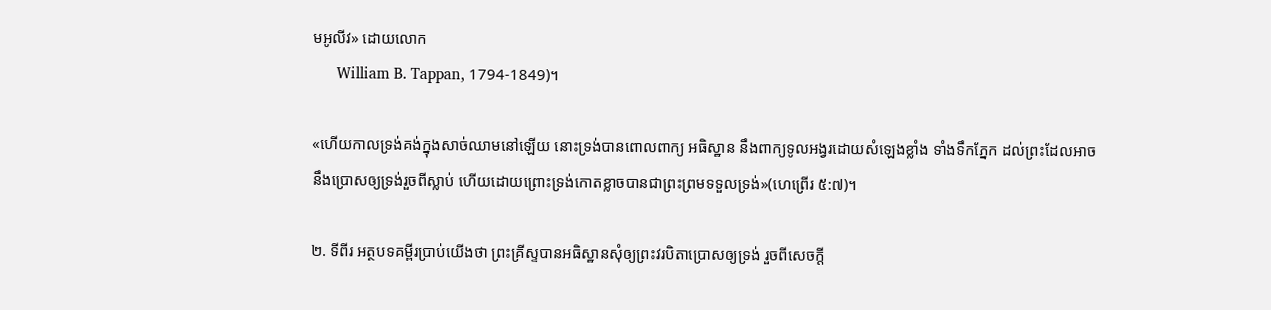មអូលីវ» ដោយលោក
      William B. Tappan, 1794-1849)។

«ហើយកាលទ្រង់គង់ក្នុងសាច់ឈាមនៅឡើយ នោះទ្រង់បានពោលពាក្យ អធិស្ឋាន នឹងពាក្យទូលអង្វរដោយសំឡេងខ្លាំង ទាំងទឹកភ្នែក ដល់ព្រះដែលអាចនឹងប្រោសឲ្យទ្រង់រួចពីស្លាប់ ហើយដោយព្រោះទ្រង់កោតខ្លាចបានជាព្រះព្រមទទួលទ្រង់»(ហេព្រើរ ៥:៧)។

២. ទីពីរ អត្ថបទគម្ពីរប្រាប់យើងថា ព្រះគ្រីស្ទបានអធិស្ឋានសុំឲ្យព្រះវរបិតាប្រោសឲ្យទ្រង់ រួចពីសេចក្ដី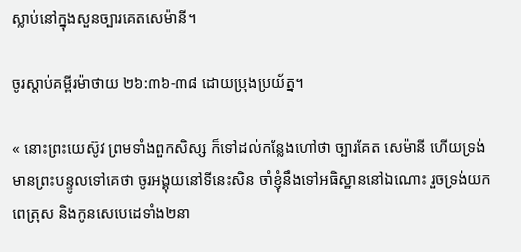ស្លាប់នៅក្នុងសួនច្បារគេតសេម៉ានី។

ចូរស្ដាប់គម្ពីរម៉ាថាយ ២៦:៣៦-៣៨ ដោយប្រុងប្រយ័ត្ន។

« នោះព្រះយេស៊ូវ ព្រមទាំងពួកសិស្ស ក៏ទៅដល់កន្លែងហៅថា ច្បារគែត សេម៉ានី ហើយទ្រង់មានព្រះបន្ទូលទៅគេថា ចូរអង្គុយនៅទីនេះសិន ចាំខ្ញុំនឹងទៅអធិស្ឋាននៅឯណោះ រួចទ្រង់យកពេត្រុស និងកូនសេបេដេទាំង២នា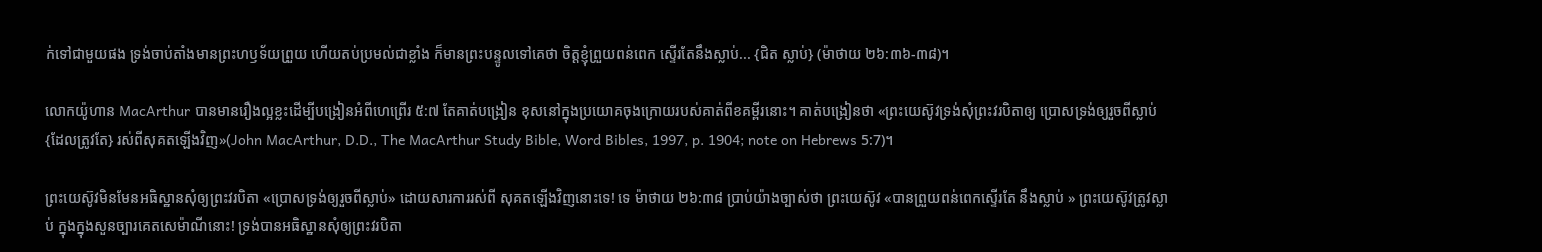ក់ទៅជាមួយផង ទ្រង់ចាប់តាំងមានព្រះហឫទ័យព្រួយ ហើយតប់ប្រមល់ជាខ្លាំង ក៏មានព្រះបន្ទូលទៅគេថា ចិត្តខ្ញុំព្រួយពន់ពេក ស្ទើរតែនឹងស្លាប់... {ជិត ស្លាប់} (ម៉ាថាយ ២៦:៣៦-៣៨)។

លោកយ៉ូហាន MacArthur បានមានរឿងល្អខ្លះដើម្បីបង្រៀនអំពីហេព្រើរ ៥:៧ តែគាត់បង្រៀន ខុសនៅក្នុងប្រយោគចុងក្រោយរបស់គាត់ពីខគម្ពីរនោះ។ គាត់បង្រៀនថា «ព្រះយេស៊ូវទ្រង់សុំព្រះវរបិតាឲ្យ ប្រោសទ្រង់ឲ្យរួចពីស្លាប់ {ដែលត្រូវតែ} រស់ពីសុគតឡើងវិញ»(John MacArthur, D.D., The MacArthur Study Bible, Word Bibles, 1997, p. 1904; note on Hebrews 5:7)។

ព្រះយេស៊ូវមិនមែនអធិស្ឋានសុំឲ្យព្រះវរបិតា «ប្រោសទ្រង់ឲ្យរួចពីស្លាប់» ដោយសារការរស់ពី សុគតឡើងវិញនោះទេ! ទេ ម៉ាថាយ ២៦:៣៨ ប្រាប់យ៉ាងច្បាស់ថា ព្រះយេស៊ូវ «បានព្រួយពន់ពេកស្ទើរតែ នឹងស្លាប់ » ព្រះយេស៊ូវត្រូវស្លាប់ ក្នុងក្នុងសួនច្បារគេតសេម៉ាណីនោះ! ទ្រង់បានអធិស្ឋានសុំឲ្យព្រះវរបិតា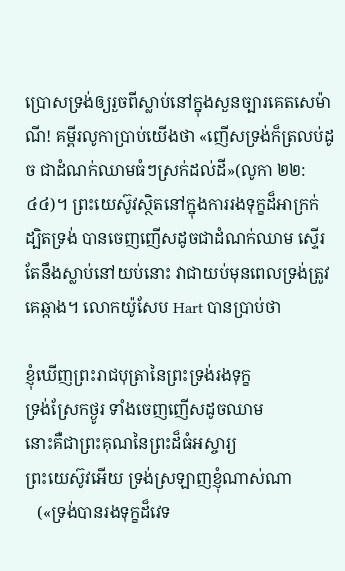ប្រោសទ្រង់ឲ្យរួចពីស្លាប់នៅក្នុងសួនច្បារគេតសេម៉ាណី! គម្ពីរលូកាប្រាប់យើងថា «ញើសទ្រង់ក៏ត្រលប់ដូច ជាដំណក់ឈាមធំៗស្រក់ដល់ដី»(លូកា ២២:៤៤)។ ព្រះយេស៊ូវស្ថិតនៅក្នុងការរងទុក្ខដ៏អាក្រក់ ដ្បិតទ្រង់ បានចេញញើសដូចជាដំណក់ឈាម ស្ទើរតែនឹងស្លាប់នៅយប់នោះ វាជាយប់មុនពេលទ្រង់ត្រូវគេឆ្កាង។ លោកយ៉ូសែប Hart បានប្រាប់ថា

ខ្ញុំឃើញព្រះរាជបុត្រានៃព្រះទ្រង់រងទុក្ខ
ទ្រង់ស្រែកថ្ងូរ ទាំងចេញញើសដូចឈាម
នោះគឺជាព្រះគុណនៃព្រះដ៏ធំអស្ចារ្យ
ព្រះយេស៊ូវអើយ ទ្រង់ស្រឡាញខ្ញុំណាស់ណា
   («ទ្រង់បានរងទុក្ខដ៏វេទ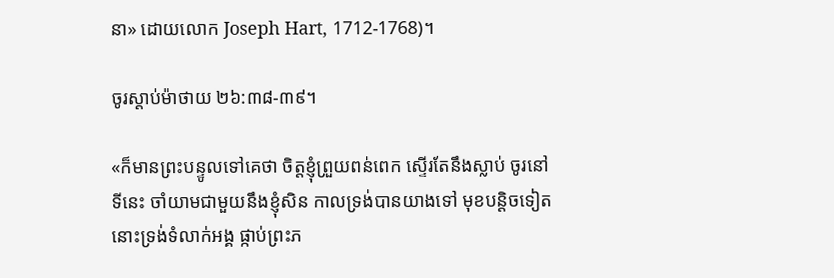នា» ដោយលោក Joseph Hart, 1712-1768)។

ចូរស្ដាប់ម៉ាថាយ ២៦:៣៨-៣៩។

«ក៏មានព្រះបន្ទូលទៅគេថា ចិត្តខ្ញុំព្រួយពន់ពេក ស្ទើរតែនឹងស្លាប់ ចូរនៅទីនេះ ចាំយាមជាមួយនឹងខ្ញុំសិន កាលទ្រង់បានយាងទៅ មុខបន្តិចទៀត នោះទ្រង់ទំលាក់អង្គ ផ្កាប់ព្រះភ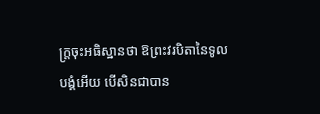ក្ត្រចុះអធិស្ឋានថា ឱព្រះវរបិតានៃទូលបង្គំអើយ បើសិនជាបាន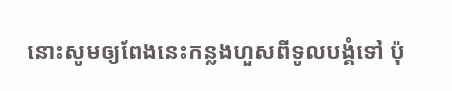នោះសូមឲ្យពែងនេះកន្លងហួសពីទូលបង្គំទៅ ប៉ុ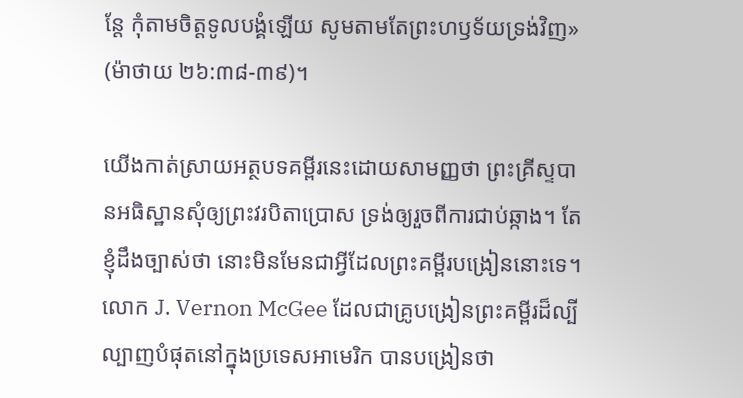ន្តែ កុំតាមចិត្តទូលបង្គំឡើយ សូមតាមតែព្រះហឫទ័យទ្រង់វិញ» (ម៉ាថាយ ២៦:៣៨-៣៩)។

យើងកាត់ស្រាយអត្ថបទគម្ពីរនេះដោយសាមញ្ញថា ព្រះគ្រីស្ទបានអធិស្ឋានសុំឲ្យព្រះវរបិតាប្រោស ទ្រង់ឲ្យរួចពីការជាប់ឆ្កាង។ តែខ្ញុំដឹងច្បាស់ថា នោះមិនមែនជាអ្វីដែលព្រះគម្ពីរបង្រៀននោះទេ។ លោក J. Vernon McGee ដែលជាគ្រូបង្រៀនព្រះគម្ពីរដ៏ល្បីល្បាញបំផុតនៅក្នុងប្រទេសអាមេរិក បានបង្រៀនថា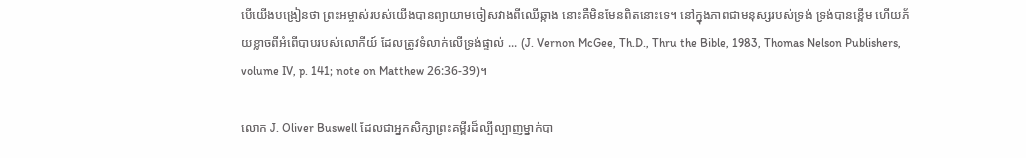បើយើងបង្រៀនថា ព្រះអម្ចាស់របស់យើងបានព្យាយាមចៀសវាងពីឈើឆ្កាង នោះគឺមិនមែនពិតនោះទេ។ នៅក្នុងភាពជាមនុស្សរបស់ទ្រង់ ទ្រង់បានខ្ពើម ហើយភ័យខ្លាចពីអំពើបាបរបស់លោកីយ៍ ដែលត្រូវទំលាក់លើទ្រង់ផ្ទាល់ ... (J. Vernon McGee, Th.D., Thru the Bible, 1983, Thomas Nelson Publishers, volume IV, p. 141; note on Matthew 26:36-39)។

លោក J. Oliver Buswell ដែលជាអ្នកសិក្សាព្រះគម្ពីរដ៏ល្បីល្បាញម្នាក់បា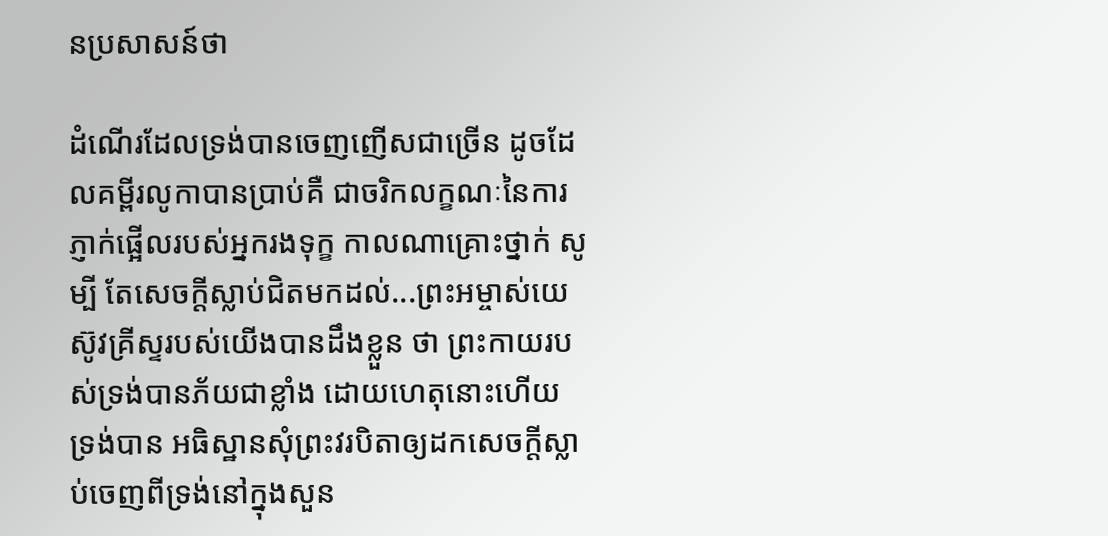នប្រសាសន៍ថា

ដំណើរដែលទ្រង់បានចេញញើសជាច្រើន ដូចដែលគម្ពីរលូកាបានប្រាប់គឺ ជាចរិកលក្ខណៈនៃការភ្ញាក់ផ្អើលរបស់អ្នករងទុក្ខ កាលណាគ្រោះថ្នាក់ សូម្បី តែសេចក្ដីស្លាប់ជិតមកដល់...ព្រះអម្ចាស់យេស៊ូវគ្រីស្ទរបស់យើងបានដឹងខ្លួន ថា ព្រះកាយរបស់ទ្រង់បានភ័យជាខ្លាំង ដោយហេតុនោះហើយ ទ្រង់បាន អធិស្ឋានសុំព្រះវរបិតាឲ្យដកសេចក្ដីស្លាប់ចេញពីទ្រង់នៅក្នុងសួន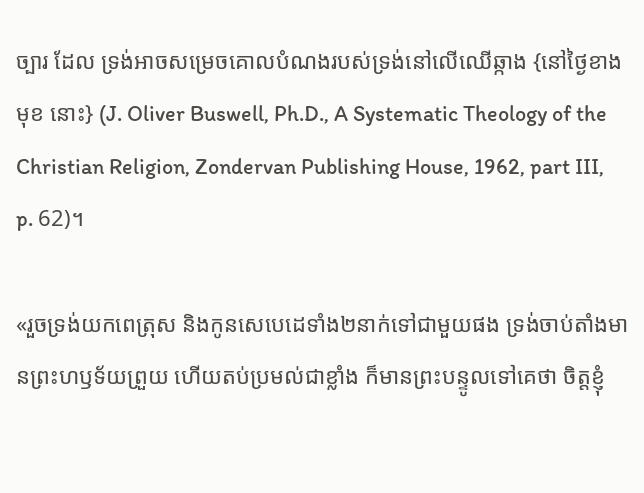ច្បារ ដែល ទ្រង់អាចសម្រេចគោលបំណងរបស់ទ្រង់នៅលើឈើឆ្កាង {នៅថ្ងៃខាងមុខ នោះ} (J. Oliver Buswell, Ph.D., A Systematic Theology of the Christian Religion, Zondervan Publishing House, 1962, part III, p. 62)។

«រួចទ្រង់យកពេត្រុស និងកូនសេបេដេទាំង២នាក់ទៅជាមួយផង ទ្រង់ចាប់តាំងមានព្រះហឫទ័យព្រួយ ហើយតប់ប្រមល់ជាខ្លាំង ក៏មានព្រះបន្ទូលទៅគេថា ចិត្តខ្ញុំ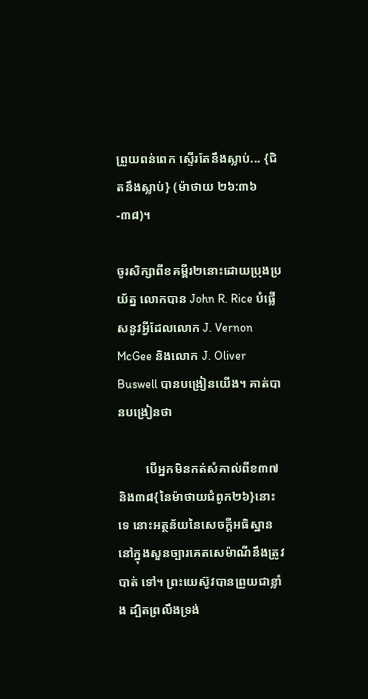ព្រួយពន់ពេក ស្ទើរតែនឹងស្លាប់... {ជិតនឹងស្លាប់} (ម៉ាថាយ ២៦:៣៦-៣៨)។

ចូរសិក្សាពីខគម្ពីរ២នោះដោយប្រុងប្រយ័ត្ន លោកបាន John R. Rice បំផ្លើសនូវអ្វីដែលលោក J. Vernon McGee និងលោក J. Oliver Buswell បានបង្រៀនយើង។ គាត់បានបង្រៀនថា

         បើអ្នកមិនកត់សំគាល់ពីខ៣៧ និង៣៨{នៃម៉ាថាយជំពូក២៦}នោះទេ នោះអត្ថន័យនៃសេចក្ដីអធិស្ឋាននៅក្នុងសួនច្បារគេតសេម៉ាណីនឹងត្រូវបាត់ ទៅ។ ព្រះយេស៊ូវបានព្រួយជាខ្លាំង ដ្បិតព្រលឹងទ្រង់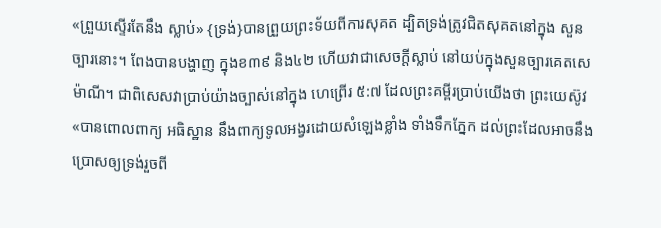«ព្រួយស្ទើរតែនឹង ស្លាប់» {ទ្រង់}បានព្រួយព្រះទ័យពីការសុគត ដ្បិតទ្រង់ត្រូវជិតសុគតនៅក្នុង សួនច្បារនោះ។ ពែងបានបង្ហាញ ក្នុងខ៣៩ និង៤២ ហើយវាជាសេចក្ដីស្លាប់ នៅយប់ក្នុងសួនច្បារគេតសេម៉ាណី។ ជាពិសេសវាប្រាប់យ៉ាងច្បាស់នៅក្នុង ហេព្រើរ ៥:៧ ដែលព្រះគម្ពីរប្រាប់យើងថា ព្រះយេស៊ូវ «បានពោលពាក្យ អធិស្ឋាន នឹងពាក្យទូលអង្វរដោយសំឡេងខ្លាំង ទាំងទឹកភ្នែក ដល់ព្រះដែលអាចនឹងប្រោសឲ្យទ្រង់រួចពី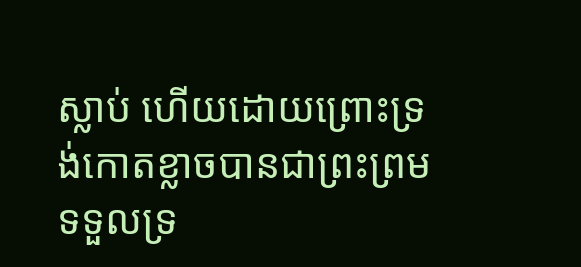ស្លាប់ ហើយដោយព្រោះទ្រង់កោតខ្លាចបានជាព្រះព្រមទទួលទ្រ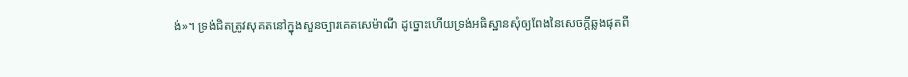ង់»។ ទ្រង់ជិតត្រូវសុគតនៅក្នុងសួនច្បារគេតសេម៉ាណី ដូច្នោះហើយទ្រង់អធិស្ឋានសុំឲ្យពែងនៃសេចក្ដីឆ្លងផុតពី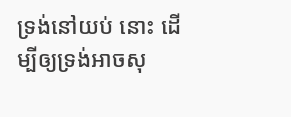ទ្រង់នៅយប់ នោះ ដើម្បីឲ្យទ្រង់អាចសុ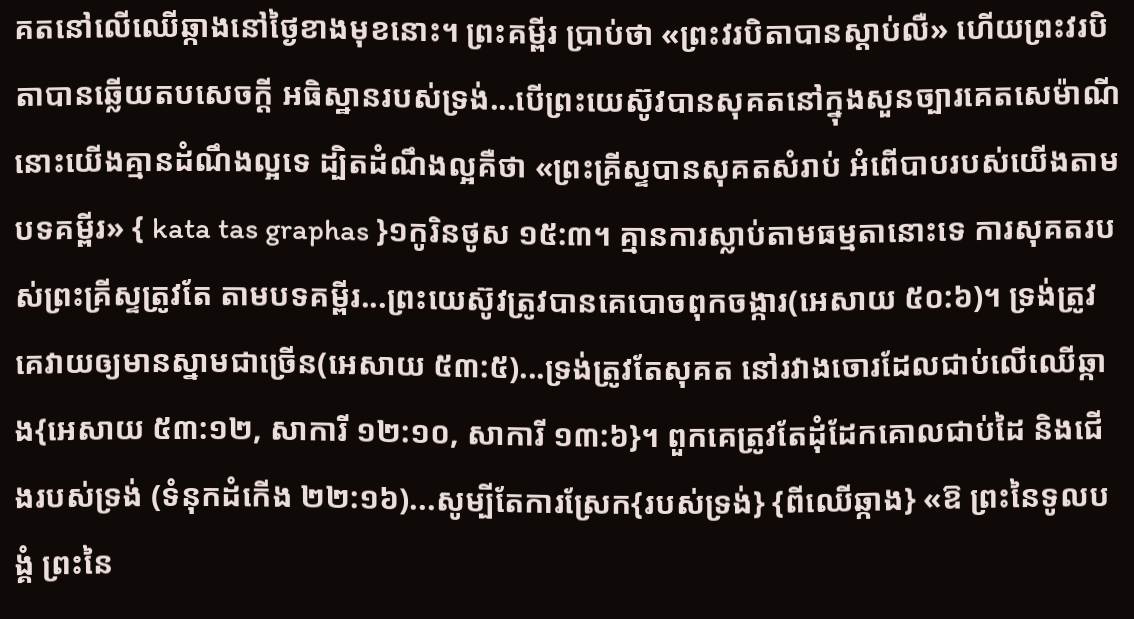គតនៅលើឈើឆ្កាងនៅថ្ងៃខាងមុខនោះ។ ព្រះគម្ពីរ ប្រាប់ថា «ព្រះវរបិតាបានស្ដាប់លឺ» ហើយព្រះវរបិតាបានឆ្លើយតបសេចក្ដី អធិស្ឋានរបស់ទ្រង់...បើព្រះយេស៊ូវបានសុគតនៅក្នុងសួនច្បារគេតសេម៉ាណី នោះយើងគ្មានដំណឹងល្អទេ ដ្បិតដំណឹងល្អគឺថា «ព្រះគ្រីស្ទបានសុគតសំរាប់ អំពើបាបរបស់យើងតាមបទគម្ពីរ» { kata tas graphas }១កូរិនថូស ១៥:៣។ គ្មានការស្លាប់តាមធម្មតានោះទេ ការសុគតរបស់ព្រះគ្រីស្ទត្រូវតែ តាមបទគម្ពីរ...ព្រះយេស៊ូវត្រូវបានគេបោចពុកចង្ការ(អេសាយ ៥០:៦)។ ទ្រង់ត្រូវគេវាយឲ្យមានស្នាមជាច្រើន(អេសាយ ៥៣:៥)...ទ្រង់ត្រូវតែសុគត នៅរវាងចោរដែលជាប់លើឈើឆ្កាង{អេសាយ ៥៣:១២, សាការី ១២:១០, សាការី ១៣:៦}។ ពួកគេត្រូវតែដុំដែកគោលជាប់ដៃ និងជើងរបស់ទ្រង់ (ទំនុកដំកើង ២២:១៦)...សូម្បីតែការស្រែក{របស់ទ្រង់} {ពីឈើឆ្កាង} «ឱ ព្រះនៃទូលបង្គំ ព្រះនៃ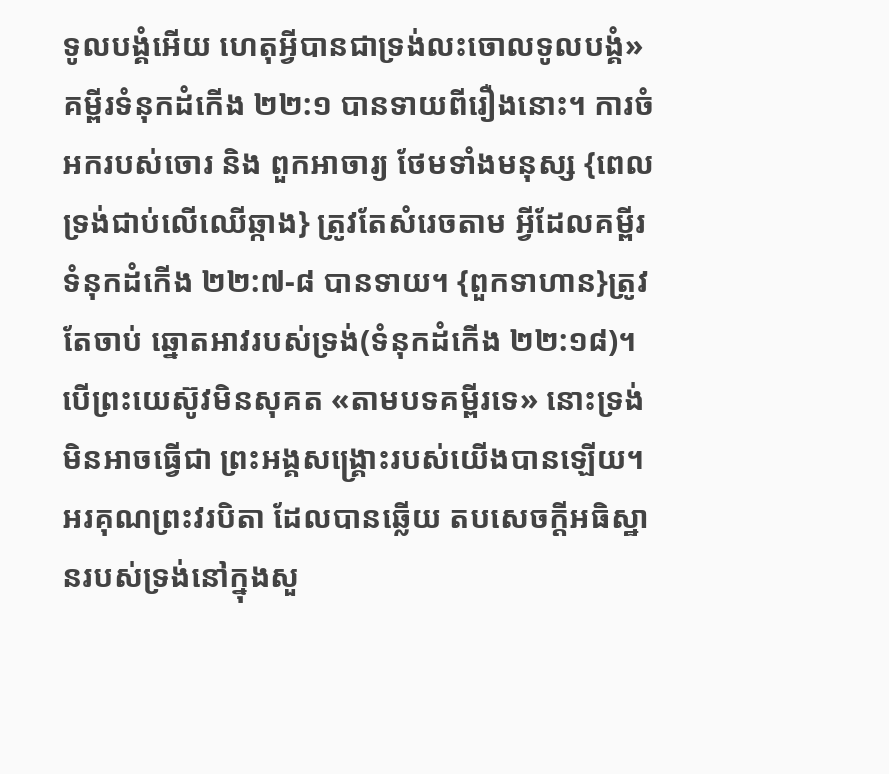ទូលបង្គំអើយ ហេតុអ្វីបានជាទ្រង់លះចោលទូលបង្គំ» គម្ពីរទំនុកដំកើង ២២:១ បានទាយពីរឿងនោះ។ ការចំអករបស់ចោរ និង ពួកអាចារ្យ ថែមទាំងមនុស្ស {ពេលទ្រង់ជាប់លើឈើឆ្កាង} ត្រូវតែសំរេចតាម អ្វីដែលគម្ពីរទំនុកដំកើង ២២:៧-៨ បានទាយ។ {ពួកទាហាន}ត្រូវតែចាប់ ឆ្នោតអាវរបស់ទ្រង់(ទំនុកដំកើង ២២:១៨)។ បើព្រះយេស៊ូវមិនសុគត «តាមបទគម្ពីរទេ» នោះទ្រង់មិនអាចធ្វើជា ព្រះអង្គសង្រ្គោះរបស់យើងបានឡើយ។ អរគុណព្រះវរបិតា ដែលបានឆ្លើយ តបសេចក្ដីអធិស្ឋានរបស់ទ្រង់នៅក្នុងសួ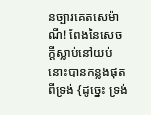នច្បារគេតសេម៉ាណី! ពែងនៃសេច ក្ដីស្លាប់នៅយប់នោះបានកន្លងផុតពីទ្រង់ {ដូច្នេះ ទ្រង់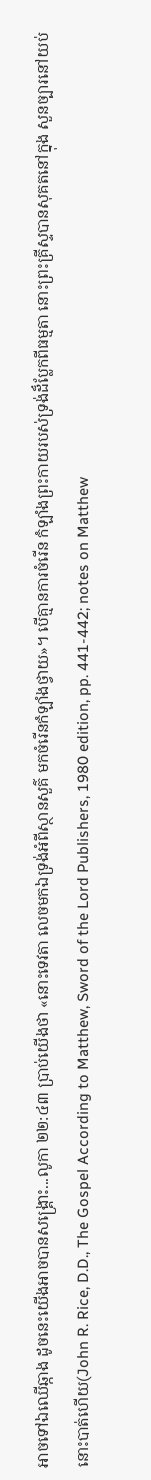អាចទៅឯឈើឆ្កាង ដូចនេះយើងអាចបានសង្រ្គោះ...លូកា ២២:៤៣ ប្រាប់យើងថា «នោះទេវតា លេចមកឯទ្រង់អំពីស្ថានសួគ៌ មកចំរើនកំឡាំងថ្វាយ»។ បើគ្មានការចំរើន កំឡាំងព្រះកាយរបស់ទ្រង់ដ៏ប្លែកពីធម្មតា នោះព្រះគ្រីស្ទបានសុគតនៅក្នុង សួនច្បារនៅយប់នោះបាត់ហើយ(John R. Rice, D.D., The Gospel According to Matthew, Sword of the Lord Publishers, 1980 edition, pp. 441-442; notes on Matthew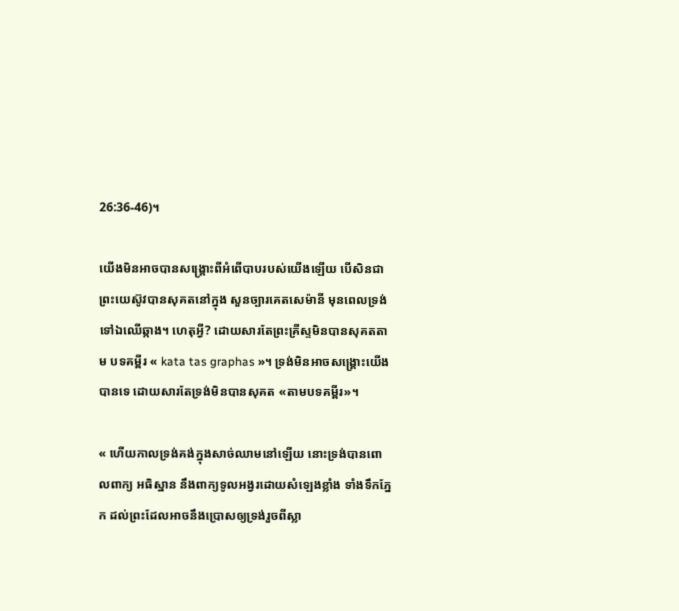26:36-46)។

យើងមិនអាចបានសង្រ្គោះពីអំពើបាបរបស់យើងឡើយ បើសិនជាព្រះយេស៊ូវបានសុគតនៅក្នុង សួនច្បារគេតសេម៉ានី មុនពេលទ្រង់ទៅឯឈើឆ្កាង។ ហេតុអ្វី? ដោយសារតែព្រះគ្រីស្ទមិនបានសុគតតាម បទគម្ពីរ « kata tas graphas »។ ទ្រង់មិនអាចសង្រ្គោះយើងបានទេ ដោយសារតែទ្រង់មិនបានសុគត «តាមបទគម្ពីរ»។

« ហើយកាលទ្រង់គង់ក្នុងសាច់ឈាមនៅឡើយ នោះទ្រង់បានពោលពាក្យ អធិស្ឋាន នឹងពាក្យទូលអង្វរដោយសំឡេងខ្លាំង ទាំងទឹកភ្នែក ដល់ព្រះដែលអាចនឹងប្រោសឲ្យទ្រង់រួចពីស្លា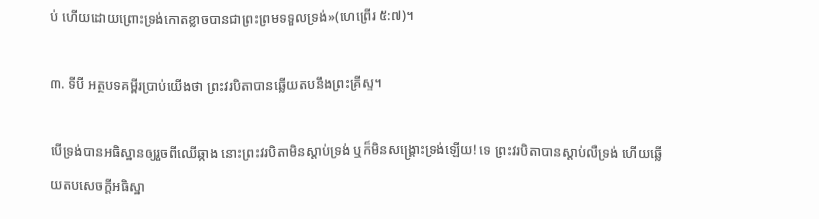ប់ ហើយដោយព្រោះទ្រង់កោតខ្លាចបានជាព្រះព្រមទទួលទ្រង់»(ហេព្រើរ ៥:៧)។

៣. ទីបី អត្ថបទគម្ពីរប្រាប់យើងថា ព្រះវរបិតាបានឆ្លើយតបនឹងព្រះគ្រីស្ទ។

បើទ្រង់បានអធិស្ឋានឲ្យរួចពីឈើឆ្កាង នោះព្រះវរបិតាមិនស្ដាប់ទ្រង់ ឬក៏មិនសង្រ្គោះទ្រង់ឡើយ! ទេ ព្រះវរបិតាបានស្ដាប់លឺទ្រង់ ហើយឆ្លើយតបសេចក្ដីអធិស្ឋា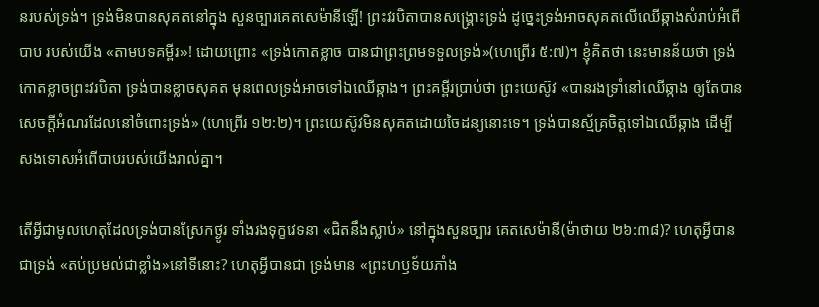នរបស់ទ្រង់។ ទ្រង់មិនបានសុគតនៅក្នុង សួនច្បារគេតសេម៉ានីឡើ! ព្រះវរបិតាបានសង្រ្គោះទ្រង់ ដូច្នេះទ្រង់អាចសុគតលើឈើឆ្កាងសំរាប់អំពើបាប របស់យើង «តាមបទគម្ពីរ»! ដោយព្រោះ «ទ្រង់កោតខ្លាច បានជាព្រះព្រមទទួលទ្រង់»(ហេព្រើរ ៥:៧)។ ខ្ញុំគិតថា នេះមានន័យថា ទ្រង់កោតខ្លាចព្រះវរបិតា ទ្រង់បានខ្លាចសុគត មុនពេលទ្រង់អាចទៅឯឈើឆ្កាង។ ព្រះគម្ពីរប្រាប់ថា ព្រះយេស៊ូវ «បានរងទ្រាំនៅឈើឆ្កាង ឲ្យតែបានសេចក្តីអំណរដែលនៅចំពោះទ្រង់» (ហេព្រើរ ១២:២)។ ព្រះយេស៊ូវមិនសុគតដោយចៃដន្យនោះទេ។ ទ្រង់បានស្ម័គ្រចិត្ដទៅឯឈើឆ្កាង ដើម្បី សងទោសអំពើបាបរបស់យើងរាល់គ្នា។

តើអ្វីជាមូលហេតុដែលទ្រង់បានស្រែកថ្ងូរ ទាំងរងទុក្ខវេទនា «ជិតនឹងស្លាប់» នៅក្នុងសួនច្បារ គេតសេម៉ានី(ម៉ាថាយ ២៦:៣៨)? ហេតុអ្វីបានជាទ្រង់ «តប់ប្រមល់ជាខ្លាំង»នៅទីនោះ? ហេតុអ្វីបានជា ទ្រង់មាន «ព្រះហឫទ័យភាំង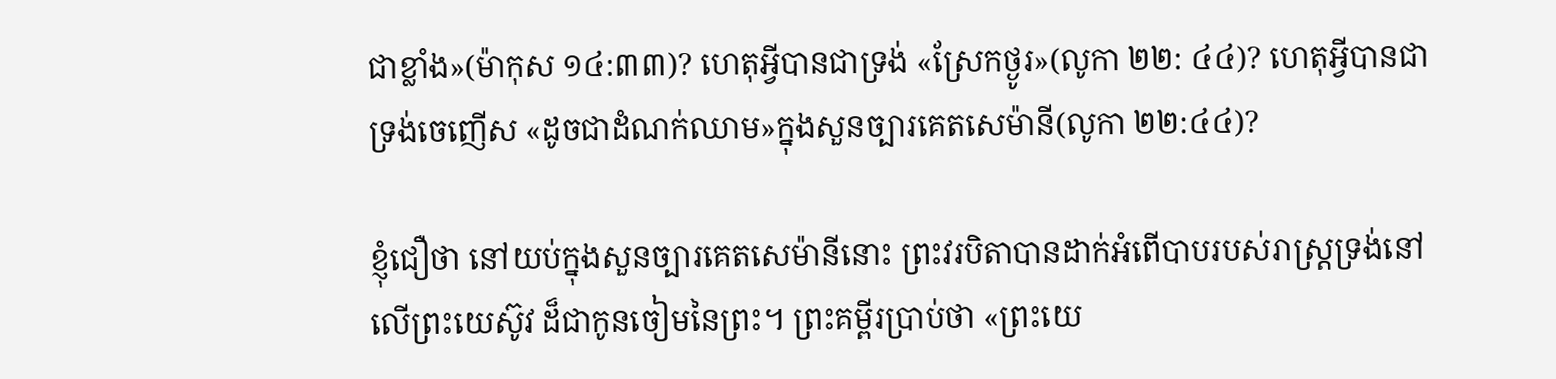ជាខ្លាំង»(ម៉ាកុស ១៤:៣៣)? ហេតុអ្វីបានជាទ្រង់ «ស្រែកថ្ងូរ»(លូកា ២២: ៤៤)? ហេតុអ្វីបានជាទ្រង់ចេញើស «ដូចជាដំណក់ឈាម»ក្នុងសួនច្បារគេតសេម៉ានី(លូកា ២២:៤៤)?

ខ្ញុំជឿថា នៅយប់ក្នុងសួនច្បារគេតសេម៉ានីនោះ ព្រះវរបិតាបានដាក់អំពើបាបរបស់រាស្ត្រទ្រង់នៅ លើព្រះយេស៊ូវ ដ៏ជាកូនចៀមនៃព្រះ។ ព្រះគម្ពីរប្រាប់ថា «ព្រះយេ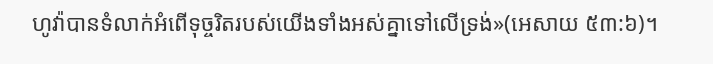ហូវ៉ាបានទំលាក់អំពើទុច្ចរិតរបស់យើងទាំងអស់គ្នាទៅលើទ្រង់»(អេសាយ ៥៣:៦)។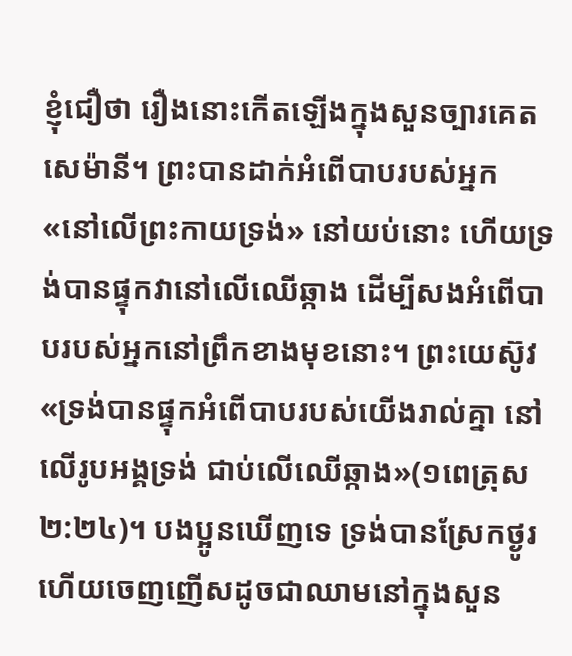ខ្ញុំជឿថា រឿងនោះកើតឡើងក្នុងសួនច្បារគេតសេម៉ានី។ ព្រះបានដាក់អំពើបាបរបស់អ្នក «នៅលើព្រះកាយទ្រង់» នៅយប់នោះ ហើយទ្រង់បានផ្ទុកវានៅលើឈើឆ្កាង ដើម្បីសងអំពើបាបរបស់អ្នកនៅព្រឹកខាងមុខនោះ។ ព្រះយេស៊ូវ «ទ្រង់បានផ្ទុកអំពើបាបរបស់យើងរាល់គ្នា នៅលើរូបអង្គទ្រង់ ជាប់លើឈើឆ្កាង»(១ពេត្រុស ២:២៤)។ បងប្អូនឃើញទេ ទ្រង់បានស្រែកថ្ងូរ ហើយចេញញើសដូចជាឈាមនៅក្នុងសួន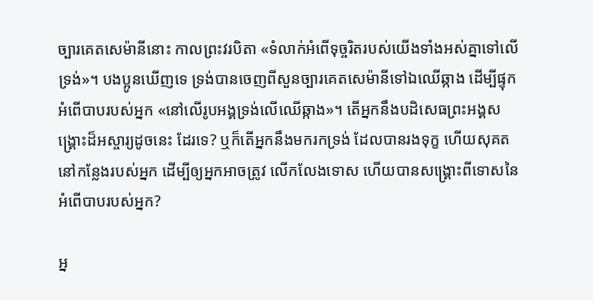ច្បារគេតសេម៉ានីនោះ កាលព្រះវរបិតា «ទំលាក់អំពើទុច្ចរិតរបស់យើងទាំងអស់គ្នាទៅលើទ្រង់»។ បងប្អូនឃើញទេ ទ្រង់បានចេញពីសួនច្បារគេតសេម៉ានីទៅឯឈើឆ្កាង ដើម្បីផ្ទុក អំពើបាបរបស់អ្នក «នៅលើរូបអង្គទ្រង់លើឈើឆ្កាង»។ តើអ្នកនឹងបដិសេធព្រះអង្គសង្រ្គោះដ៏អស្ចារ្យដូចនេះ ដែរទេ? ឬក៏តើអ្នកនឹងមករកទ្រង់ ដែលបានរងទុក្ខ ហើយសុគតនៅកន្លែងរបស់អ្នក ដើម្បីឲ្យអ្នកអាចត្រូវ លើកលែងទោស ហើយបានសង្រ្គោះពីទោសនៃអំពើបាបរបស់អ្នក?

អ្ន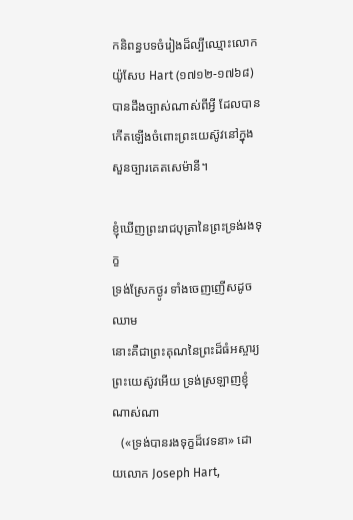កនិពន្ធបទចំរៀងដ៏ល្បីឈ្មោះលោកយ៉ូសែប Hart (១៧១២-១៧៦៨) បានដឹងច្បាស់ណាស់ពីអ្វី ដែលបានកើតឡើងចំពោះព្រះយេស៊ូវនៅក្នុងសួនច្បារគេតសេម៉ានី។

ខ្ញុំឃើញព្រះរាជបុត្រានៃព្រះទ្រង់រងទុក្ខ
ទ្រង់ស្រែកថ្ងូរ ទាំងចេញញើសដូចឈាម
នោះគឺជាព្រះគុណនៃព្រះដ៏ធំអស្ចារ្យ
ព្រះយេស៊ូវអើយ ទ្រង់ស្រឡាញខ្ញុំណាស់ណា
   («ទ្រង់បានរងទុក្ខដ៏វេទនា» ដោយលោក Joseph Hart,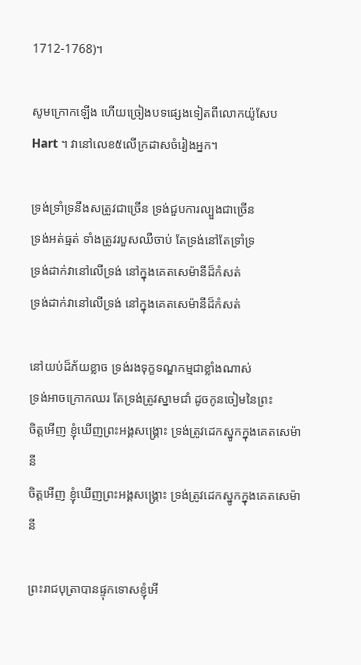1712-1768)។

សូមក្រោកឡើង ហើយច្រៀងបទផ្សេងទៀតពីលោកយ៉ូសែប Hart ។ វានៅលេខ៥លើក្រដាសចំរៀងអ្នក។

ទ្រង់ទ្រាំទ្រនឹងសត្រូវជាច្រើន ទ្រង់ជួបការល្បួងជាច្រើន
ទ្រង់អត់ធ្មត់ ទាំងត្រូវរបួសឈឺចាប់ តែទ្រង់នៅតែទ្រាំទ្រ
ទ្រង់ដាក់វានៅលើទ្រង់ នៅក្នុងគេតសេម៉ានីដ៏កំសត់
ទ្រង់ដាក់វានៅលើទ្រង់ នៅក្នុងគេតសេម៉ានីដ៏កំសត់

នៅយប់ដ៏ភ័យខ្លាច ទ្រង់រងទុក្ខទណ្ឌកម្មជាខ្លាំងណាស់
ទ្រង់អាចក្រោកឈរ តែទ្រង់ត្រូវស្នាមជាំ ដូចកូនចៀមនៃព្រះ
ចិត្ដអើញ ខ្ញុំឃើញព្រះអង្គសង្រ្គោះ ទ្រង់ត្រូវដេកស្នូកក្នុងគេតសេម៉ានី
ចិត្ដអើញ ខ្ញុំឃើញព្រះអង្គសង្រ្គោះ ទ្រង់ត្រូវដេកស្នូកក្នុងគេតសេម៉ានី

ព្រះរាជបុត្រាបានផ្ទុកទោសខ្ញុំអើ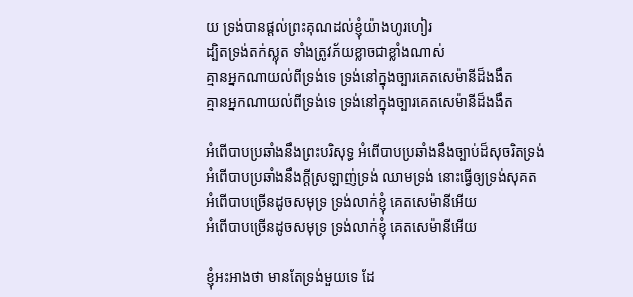យ ទ្រង់បានផ្ដល់ព្រះគុណដល់ខ្ញុំយ៉ាងហូរហៀរ
ដ្បិតទ្រង់តក់ស្លុត ទាំងត្រូវភ័យខ្លាចជាខ្លាំងណាស់
គ្មានអ្នកណាយល់ពីទ្រង់ទេ ទ្រង់នៅក្នុងច្បារគេតសេម៉ានីដ៏ងងឹត
គ្មានអ្នកណាយល់ពីទ្រង់ទេ ទ្រង់នៅក្នុងច្បារគេតសេម៉ានីដ៏ងងឹត

អំពើបាបប្រឆាំងនឹងព្រះបរិសុទ្ធ អំពើបាបប្រឆាំងនឹងច្បាប់ដ៏សុចរិតទ្រង់
អំពើបាបប្រឆាំងនឹងក្ដីស្រឡាញ់ទ្រង់ ឈាមទ្រង់ នោះធ្វើឲ្យទ្រង់សុគត
អំពើបាបច្រើនដូចសមុទ្រ ទ្រង់លាក់ខ្ញុំ គេតសេម៉ានីអើយ
អំពើបាបច្រើនដូចសមុទ្រ ទ្រង់លាក់ខ្ញុំ គេតសេម៉ានីអើយ

ខ្ញុំអះអាងថា មានតែទ្រង់មួយទេ ដែ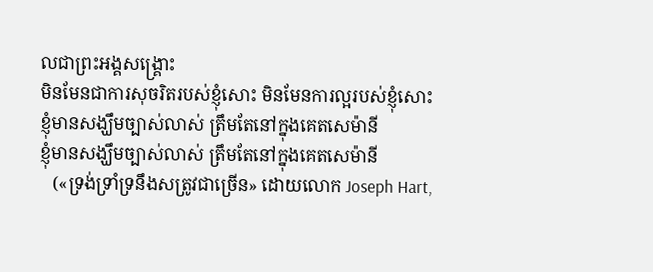លជាព្រះអង្គសង្រ្គោះ
មិនមែនជាការសុចរិតរបស់ខ្ញុំសោះ មិនមែនការល្អរបស់ខ្ញុំសោះ
ខ្ញុំមានសង្ឃឹមច្បាស់លាស់ ត្រឹមតែនៅក្នុងគេតសេម៉ានី
ខ្ញុំមានសង្ឃឹមច្បាស់លាស់ ត្រឹមតែនៅក្នុងគេតសេម៉ានី
   («ទ្រង់ទ្រាំទ្រនឹងសត្រូវជាច្រើន» ដោយលោក Joseph Hart,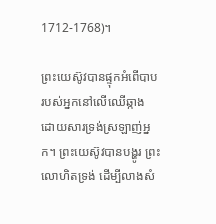1712-1768)។

ព្រះយេស៊ូវបានផ្ទុកអំពើបាបរបស់អ្នកនៅលើឈើឆ្កាង ដោយសារទ្រង់ស្រឡាញ់អ្នក។ ព្រះយេស៊ូវបានបង្ហូរ ព្រះលោហិតទ្រង់ ដើម្បីលាងសំ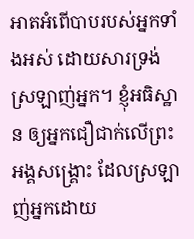អាតអំពើបាបរបស់អ្នកទាំងអស់ ដោយសារទ្រង់ស្រឡាញ់អ្នក។ ខ្ញុំអធិស្ឋាន ឲ្យអ្នកជឿជាក់លើព្រះអង្គសង្រ្គោះ ដែលស្រឡាញ់អ្នកដោយ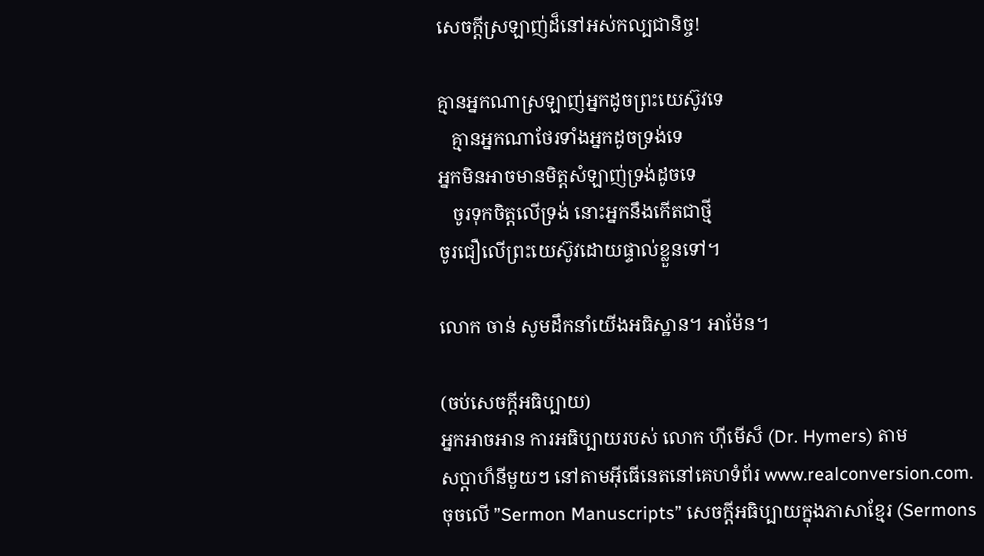សេចក្ដីស្រឡាញ់ដ៏នៅអស់កល្បជានិច្ច!

គ្មានអ្នកណាស្រឡាញ់អ្នកដូចព្រះយេស៊ូវទេ
   គ្មានអ្នកណាថែរទាំងអ្នកដូចទ្រង់ទេ
អ្នកមិនអាចមានមិត្ដសំឡាញ់ទ្រង់ដូចទេ
   ចូរទុកចិត្ដលើទ្រង់ នោះអ្នកនឹងកើតជាថ្មី
ចូរជឿលើព្រះយេស៊ូវដោយផ្ទាល់ខ្លួនទៅ។

លោក ចាន់ សូមដឹកនាំយើងអធិស្ឋាន។ អាម៉ែន។

(ចប់សេចក្ដីអធិប្បាយ)
អ្នកអាចអាន ការអធិប្បាយរបស់ លោក ហ៊ីមើស៏ (Dr. Hymers) តាម
សប្ដាហ៏នីមួយៗ នៅតាមអ៊ីធើនេតនៅគេហទំព័រ www.realconversion.com.
ចុចលើ ”Sermon Manuscripts” សេចក្ដីអធិប្បាយក្នុងភាសាខ្មែរ (Sermons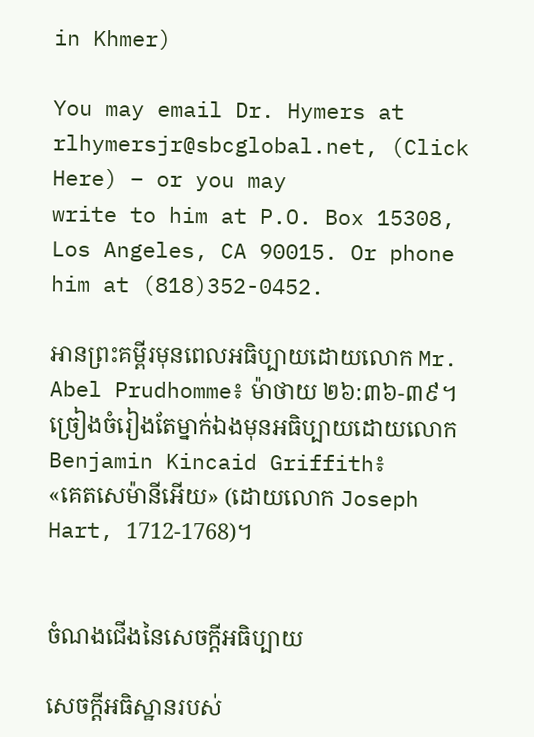in Khmer)

You may email Dr. Hymers at rlhymersjr@sbcglobal.net, (Click Here) – or you may
write to him at P.O. Box 15308, Los Angeles, CA 90015. Or phone him at (818)352-0452.

អានព្រះគម្ពីរមុនពេលអធិប្បាយដោយលោក Mr. Abel Prudhomme៖ ម៉ាថាយ ២៦:៣៦-៣៩។
ច្រៀងចំរៀងតែម្នាក់ឯងមុនអធិប្បាយដោយលោក Benjamin Kincaid Griffith៖
«គេតសេម៉ានីអើយ» (ដោយលោក Joseph Hart, 1712-1768)។


ចំណងជើងនៃសេចក្ដីអធិប្បាយ

សេចក្ដីអធិស្ឋានរបស់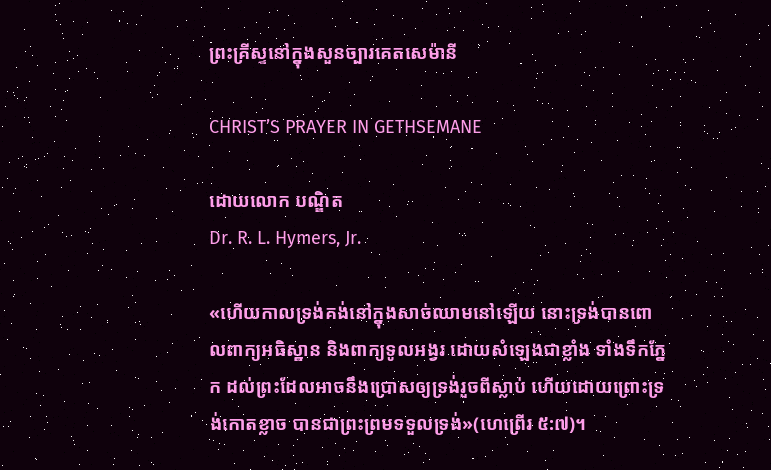ព្រះគ្រីស្ទនៅក្នុងសួនច្បារគេតសេម៉ានី

CHRIST’S PRAYER IN GETHSEMANE

ដោយលោក បណ្ឌិត
Dr. R. L. Hymers, Jr.

«ហើយកាលទ្រង់គង់នៅក្នុងសាច់ឈាមនៅឡើយ នោះទ្រង់បានពោលពាក្យអធិស្ឋាន និងពាក្យទូលអង្វរ ដោយសំឡេងជាខ្លាំង ទាំងទឹកភ្នែក ដល់ព្រះដែលអាចនឹងប្រោសឲ្យទ្រង់រួចពីស្លាប់ ហើយដោយព្រោះទ្រង់កោតខ្លាច បានជាព្រះព្រមទទួលទ្រង់»(ហេព្រើរ ៥:៧)។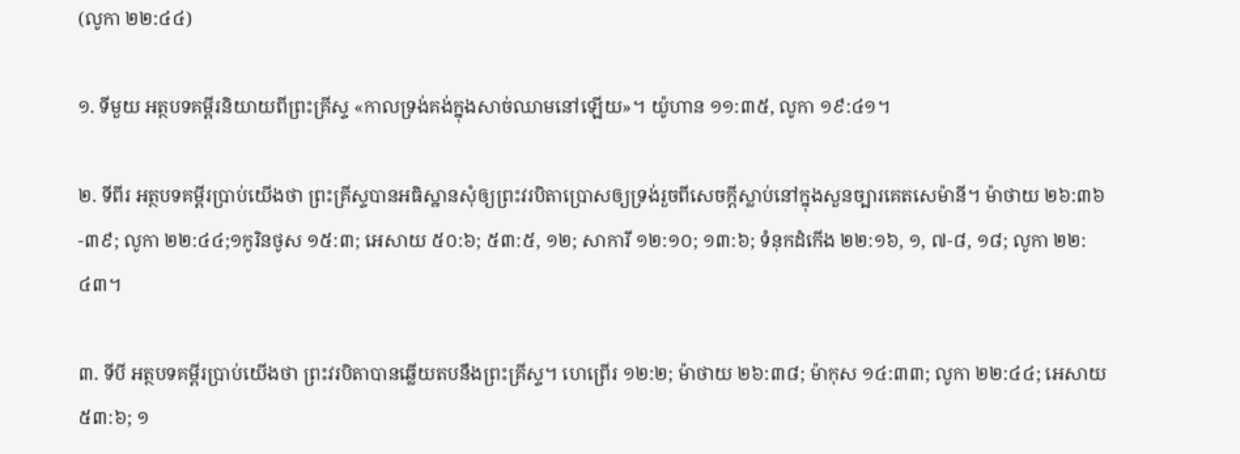(លូកា ២២:៤៤)

១. ទីមួយ អត្ថបទគម្ពីរនិយាយពីព្រះគ្រីស្ទ «កាលទ្រង់គង់ក្នុងសាច់ឈាមនៅឡើយ»។ យ៉ូហាន ១១:៣៥, លូកា ១៩:៤១។

២. ទីពីរ អត្ថបទគម្ពីរប្រាប់យើងថា ព្រះគ្រីស្ទបានអធិស្ឋានសុំឲ្យព្រះវរបិតាប្រោសឲ្យទ្រង់រួចពីសេចក្ដីស្លាប់នៅក្នុងសួនច្បារគេតសេម៉ានី។ ម៉ាថាយ ២៦:៣៦-៣៩; លូកា ២២:៤៤;១កូរិនថូស ១៥:៣; អេសាយ ៥០:៦; ៥៣:៥, ១២; សាការី ១២:១០; ១៣:៦; ទំនុកដំកើង ២២:១៦, ១, ៧-៨, ១៨; លូកា ២២:៤៣។

៣. ទីបី អត្ថបទគម្ពីរប្រាប់យើងថា ព្រះវរបិតាបានឆ្លើយតបនឹងព្រះគ្រីស្ទ។ ហេព្រើរ ១២:២; ម៉ាថាយ ២៦:៣៨; ម៉ាកុស ១៤:៣៣; លូកា ២២:៤៤; អេសាយ ៥៣:៦; ១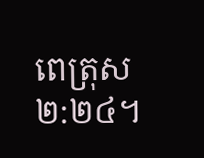ពេត្រុស ២:២៤។